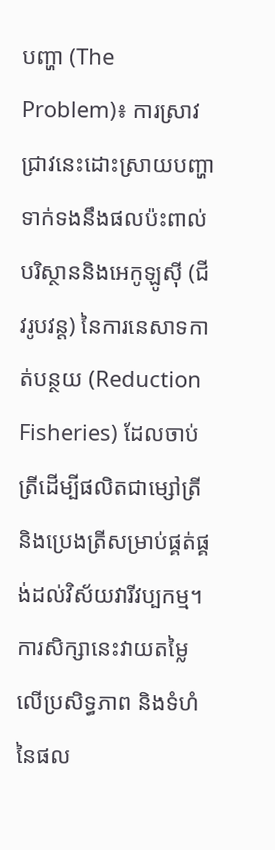បញ្ហា (The Problem)៖ ការស្រាវជ្រាវនេះដោះស្រាយបញ្ហាទាក់ទងនឹងផលប៉ះពាល់បរិស្ថាននិងអេកូឡូស៊ី (ជីវរូបវន្ត) នៃការនេសាទកាត់បន្ថយ (Reduction Fisheries) ដែលចាប់ត្រីដើម្បីផលិតជាម្សៅត្រីនិងប្រេងត្រីសម្រាប់ផ្គត់ផ្គង់ដល់វិស័យវារីវប្បកម្ម។ ការសិក្សានេះវាយតម្លៃលើប្រសិទ្ធភាព និងទំហំនៃផល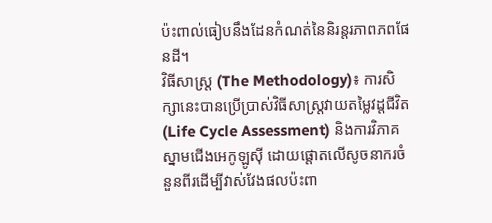ប៉ះពាល់ធៀបនឹងដែនកំណត់នៃនិរន្តរភាពភពផែនដី។
វិធីសាស្ត្រ (The Methodology)៖ ការសិក្សានេះបានប្រើប្រាស់វិធីសាស្ត្រវាយតម្លៃវដ្តជីវិត (Life Cycle Assessment) និងការវិភាគស្នាមជើងអេកូឡូស៊ី ដោយផ្តោតលើសូចនាករចំនួនពីរដើម្បីវាស់វែងផលប៉ះពា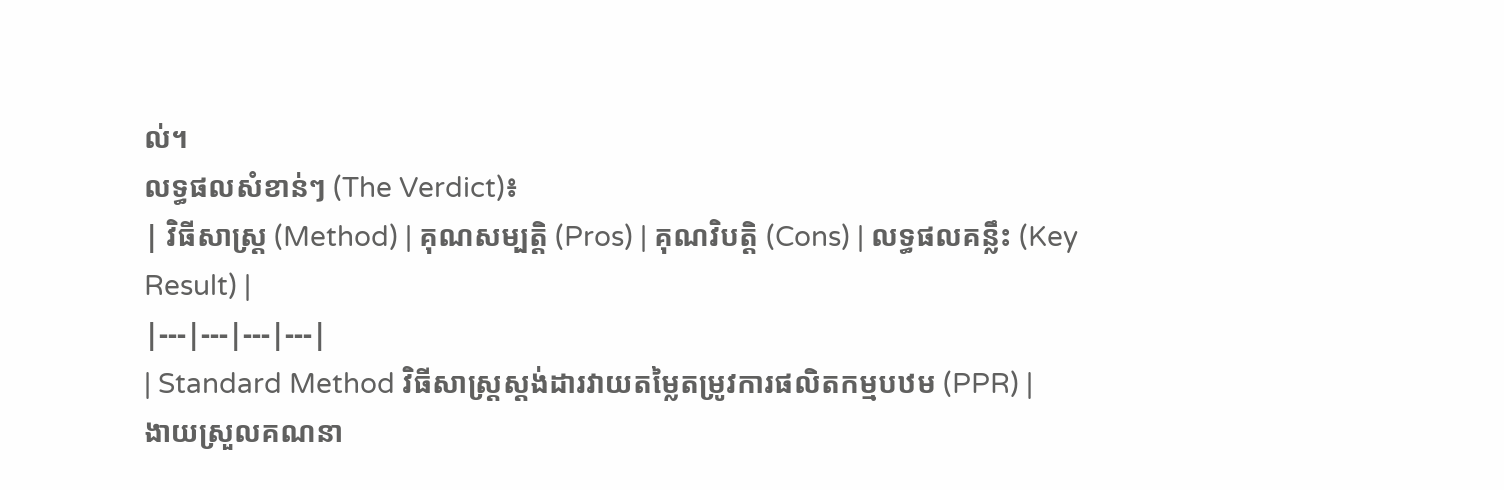ល់។
លទ្ធផលសំខាន់ៗ (The Verdict)៖
| វិធីសាស្ត្រ (Method) | គុណសម្បត្តិ (Pros) | គុណវិបត្តិ (Cons) | លទ្ធផលគន្លឹះ (Key Result) |
|---|---|---|---|
| Standard Method វិធីសាស្ត្រស្តង់ដារវាយតម្លៃតម្រូវការផលិតកម្មបឋម (PPR) |
ងាយស្រួលគណនា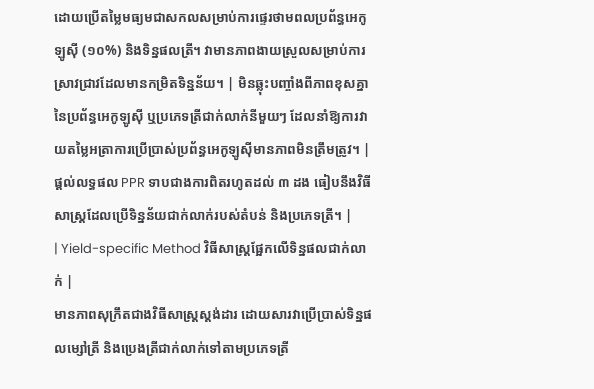ដោយប្រើតម្លៃមធ្យមជាសកលសម្រាប់ការផ្ទេរថាមពលប្រព័ន្ធអេកូឡូស៊ី (១០%) និងទិន្នផលត្រី។ វាមានភាពងាយស្រួលសម្រាប់ការស្រាវជ្រាវដែលមានកម្រិតទិន្នន័យ។ | មិនឆ្លុះបញ្ចាំងពីភាពខុសគ្នានៃប្រព័ន្ធអេកូឡូស៊ី ឬប្រភេទត្រីជាក់លាក់នីមួយៗ ដែលនាំឱ្យការវាយតម្លៃអត្រាការប្រើប្រាស់ប្រព័ន្ធអេកូឡូស៊ីមានភាពមិនត្រឹមត្រូវ។ | ផ្តល់លទ្ធផល PPR ទាបជាងការពិតរហូតដល់ ៣ ដង ធៀបនឹងវិធីសាស្ត្រដែលប្រើទិន្នន័យជាក់លាក់របស់តំបន់ និងប្រភេទត្រី។ |
| Yield-specific Method វិធីសាស្ត្រផ្អែកលើទិន្នផលជាក់លាក់ |
មានភាពសុក្រឹតជាងវិធីសាស្ត្រស្តង់ដារ ដោយសារវាប្រើប្រាស់ទិន្នផលម្សៅត្រី និងប្រេងត្រីជាក់លាក់ទៅតាមប្រភេទត្រី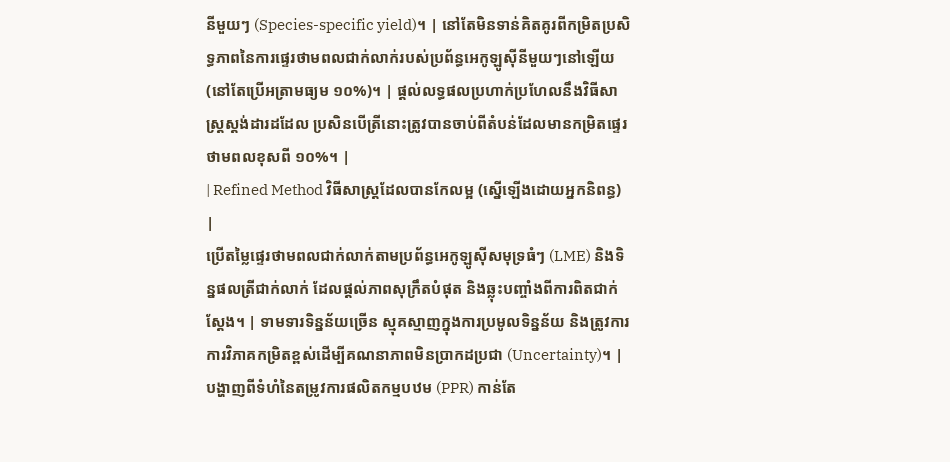នីមួយៗ (Species-specific yield)។ | នៅតែមិនទាន់គិតគូរពីកម្រិតប្រសិទ្ធភាពនៃការផ្ទេរថាមពលជាក់លាក់របស់ប្រព័ន្ធអេកូឡូស៊ីនីមួយៗនៅឡើយ (នៅតែប្រើអត្រាមធ្យម ១០%)។ | ផ្តល់លទ្ធផលប្រហាក់ប្រហែលនឹងវិធីសាស្ត្រស្តង់ដារដដែល ប្រសិនបើត្រីនោះត្រូវបានចាប់ពីតំបន់ដែលមានកម្រិតផ្ទេរថាមពលខុសពី ១០%។ |
| Refined Method វិធីសាស្ត្រដែលបានកែលម្អ (ស្នើឡើងដោយអ្នកនិពន្ធ) |
ប្រើតម្លៃផ្ទេរថាមពលជាក់លាក់តាមប្រព័ន្ធអេកូឡូស៊ីសមុទ្រធំៗ (LME) និងទិន្នផលត្រីជាក់លាក់ ដែលផ្តល់ភាពសុក្រឹតបំផុត និងឆ្លុះបញ្ចាំងពីការពិតជាក់ស្តែង។ | ទាមទារទិន្នន័យច្រើន ស្មុគស្មាញក្នុងការប្រមូលទិន្នន័យ និងត្រូវការការវិភាគកម្រិតខ្ពស់ដើម្បីគណនាភាពមិនប្រាកដប្រជា (Uncertainty)។ | បង្ហាញពីទំហំនៃតម្រូវការផលិតកម្មបឋម (PPR) កាន់តែ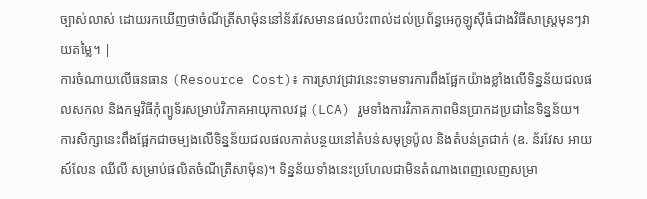ច្បាស់លាស់ ដោយរកឃើញថាចំណីត្រីសាម៉ុននៅន័រវែសមានផលប៉ះពាល់ដល់ប្រព័ន្ធអេកូឡូស៊ីធំជាងវិធីសាស្ត្រមុនៗវាយតម្លៃ។ |
ការចំណាយលើធនធាន (Resource Cost)៖ ការស្រាវជ្រាវនេះទាមទារការពឹងផ្អែកយ៉ាងខ្លាំងលើទិន្នន័យជលផលសកល និងកម្មវិធីកុំព្យូទ័រសម្រាប់វិភាគអាយុកាលវដ្ត (LCA) រួមទាំងការវិភាគភាពមិនប្រាកដប្រជានៃទិន្នន័យ។
ការសិក្សានេះពឹងផ្អែកជាចម្បងលើទិន្នន័យជលផលកាត់បន្ថយនៅតំបន់សមុទ្រប៉ូល និងតំបន់ត្រជាក់ (ឧ. ន័រវែស អាយស៍លែន ឈីលី សម្រាប់ផលិតចំណីត្រីសាម៉ុន)។ ទិន្នន័យទាំងនេះប្រហែលជាមិនតំណាងពេញលេញសម្រា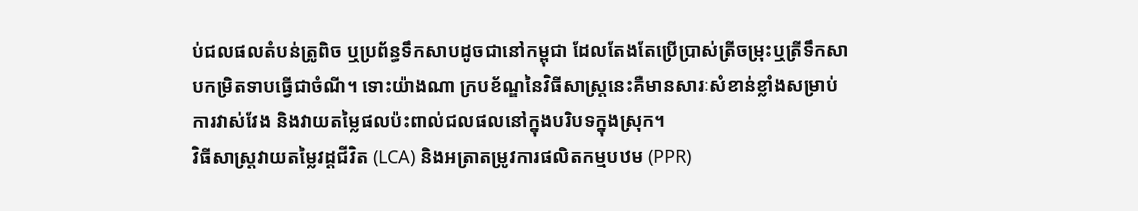ប់ជលផលតំបន់ត្រូពិច ឬប្រព័ន្ធទឹកសាបដូចជានៅកម្ពុជា ដែលតែងតែប្រើប្រាស់ត្រីចម្រុះឬត្រីទឹកសាបកម្រិតទាបធ្វើជាចំណី។ ទោះយ៉ាងណា ក្របខ័ណ្ឌនៃវិធីសាស្ត្រនេះគឺមានសារៈសំខាន់ខ្លាំងសម្រាប់ការវាស់វែង និងវាយតម្លៃផលប៉ះពាល់ជលផលនៅក្នុងបរិបទក្នុងស្រុក។
វិធីសាស្ត្រវាយតម្លៃវដ្តជីវិត (LCA) និងអត្រាតម្រូវការផលិតកម្មបឋម (PPR)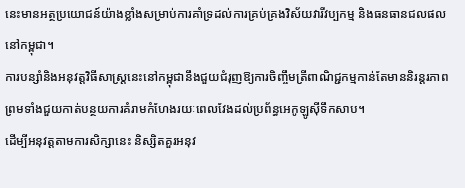នេះមានអត្ថប្រយោជន៍យ៉ាងខ្លាំងសម្រាប់ការគាំទ្រដល់ការគ្រប់គ្រងវិស័យវារីវប្បកម្ម និងធនធានជលផលនៅកម្ពុជា។
ការបន្សាំនិងអនុវត្តវិធីសាស្ត្រនេះនៅកម្ពុជានឹងជួយជំរុញឱ្យការចិញ្ចឹមត្រីពាណិជ្ជកម្មកាន់តែមាននិរន្តរភាព ព្រមទាំងជួយកាត់បន្ថយការគំរាមកំហែងរយៈពេលវែងដល់ប្រព័ន្ធអេកូឡូស៊ីទឹកសាប។
ដើម្បីអនុវត្តតាមការសិក្សានេះ និស្សិតគួរអនុវ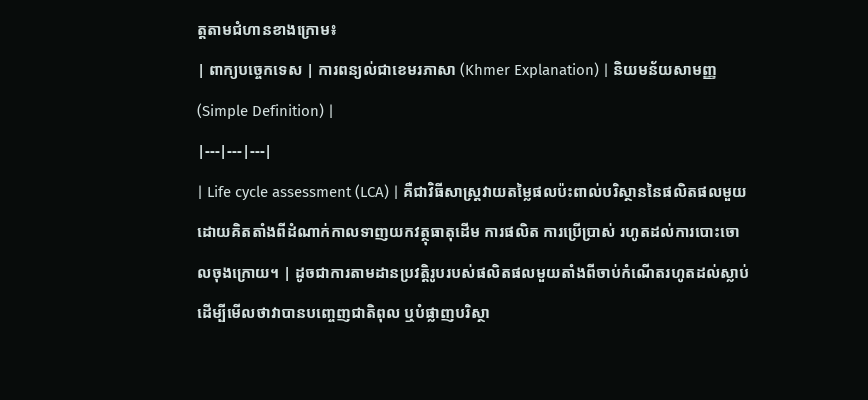ត្តតាមជំហានខាងក្រោម៖
| ពាក្យបច្ចេកទេស | ការពន្យល់ជាខេមរភាសា (Khmer Explanation) | និយមន័យសាមញ្ញ (Simple Definition) |
|---|---|---|
| Life cycle assessment (LCA) | គឺជាវិធីសាស្ត្រវាយតម្លៃផលប៉ះពាល់បរិស្ថាននៃផលិតផលមួយដោយគិតតាំងពីដំណាក់កាលទាញយកវត្ថុធាតុដើម ការផលិត ការប្រើប្រាស់ រហូតដល់ការបោះចោលចុងក្រោយ។ | ដូចជាការតាមដានប្រវត្តិរូបរបស់ផលិតផលមួយតាំងពីចាប់កំណើតរហូតដល់ស្លាប់ ដើម្បីមើលថាវាបានបញ្ចេញជាតិពុល ឬបំផ្លាញបរិស្ថា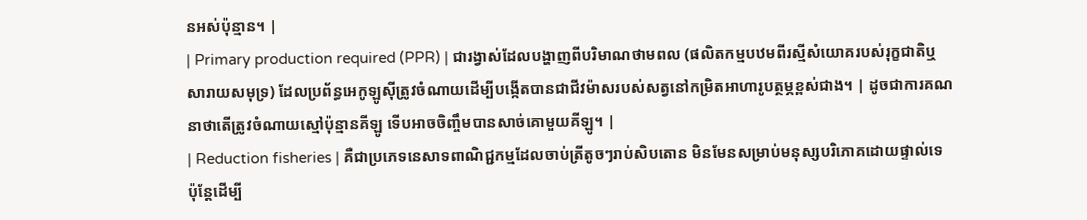នអស់ប៉ុន្មាន។ |
| Primary production required (PPR) | ជារង្វាស់ដែលបង្ហាញពីបរិមាណថាមពល (ផលិតកម្មបឋមពីរស្មីសំយោគរបស់រុក្ខជាតិឬសារាយសមុទ្រ) ដែលប្រព័ន្ធអេកូឡូស៊ីត្រូវចំណាយដើម្បីបង្កើតបានជាជីវម៉ាសរបស់សត្វនៅកម្រិតអាហារូបត្ថម្ភខ្ពស់ជាង។ | ដូចជាការគណនាថាតើត្រូវចំណាយស្មៅប៉ុន្មានគីឡូ ទើបអាចចិញ្ចឹមបានសាច់គោមួយគីឡូ។ |
| Reduction fisheries | គឺជាប្រភេទនេសាទពាណិជ្ជកម្មដែលចាប់ត្រីតូចៗរាប់សិបតោន មិនមែនសម្រាប់មនុស្សបរិភោគដោយផ្ទាល់ទេ ប៉ុន្តែដើម្បី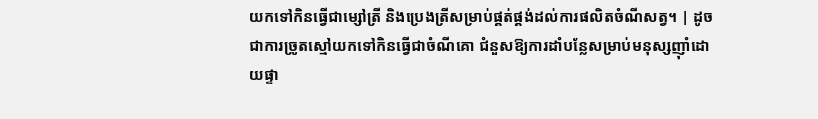យកទៅកិនធ្វើជាម្សៅត្រី និងប្រេងត្រីសម្រាប់ផ្គត់ផ្គង់ដល់ការផលិតចំណីសត្វ។ | ដូចជាការច្រូតស្មៅយកទៅកិនធ្វើជាចំណីគោ ជំនួសឱ្យការដាំបន្លែសម្រាប់មនុស្សញ៉ាំដោយផ្ទា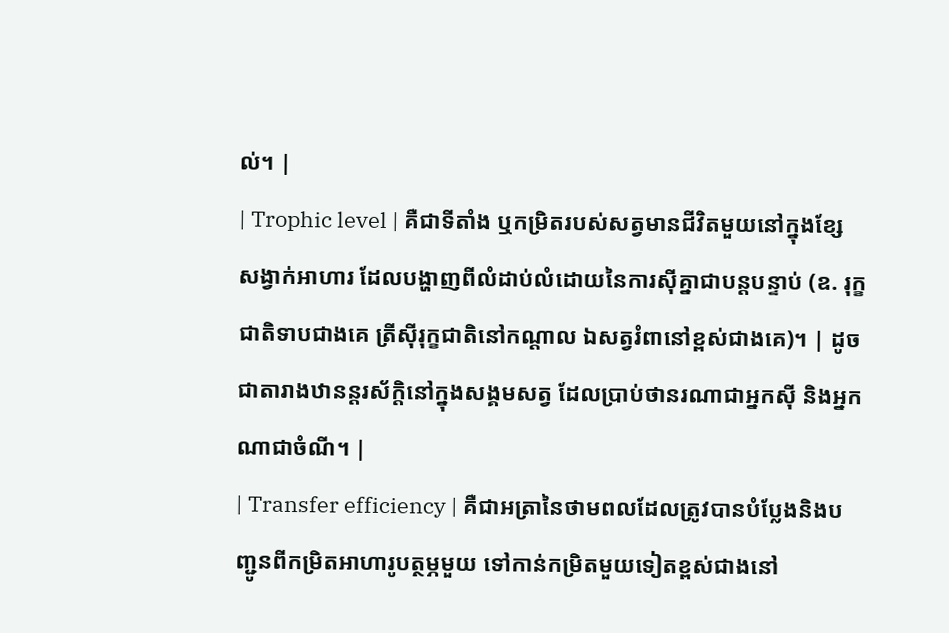ល់។ |
| Trophic level | គឺជាទីតាំង ឬកម្រិតរបស់សត្វមានជីវិតមួយនៅក្នុងខ្សែសង្វាក់អាហារ ដែលបង្ហាញពីលំដាប់លំដោយនៃការស៊ីគ្នាជាបន្តបន្ទាប់ (ឧ. រុក្ខជាតិទាបជាងគេ ត្រីស៊ីរុក្ខជាតិនៅកណ្តាល ឯសត្វរំពានៅខ្ពស់ជាងគេ)។ | ដូចជាតារាងឋានន្តរស័ក្តិនៅក្នុងសង្គមសត្វ ដែលប្រាប់ថានរណាជាអ្នកស៊ី និងអ្នកណាជាចំណី។ |
| Transfer efficiency | គឺជាអត្រានៃថាមពលដែលត្រូវបានបំប្លែងនិងបញ្ជូនពីកម្រិតអាហារូបត្ថម្ភមួយ ទៅកាន់កម្រិតមួយទៀតខ្ពស់ជាងនៅ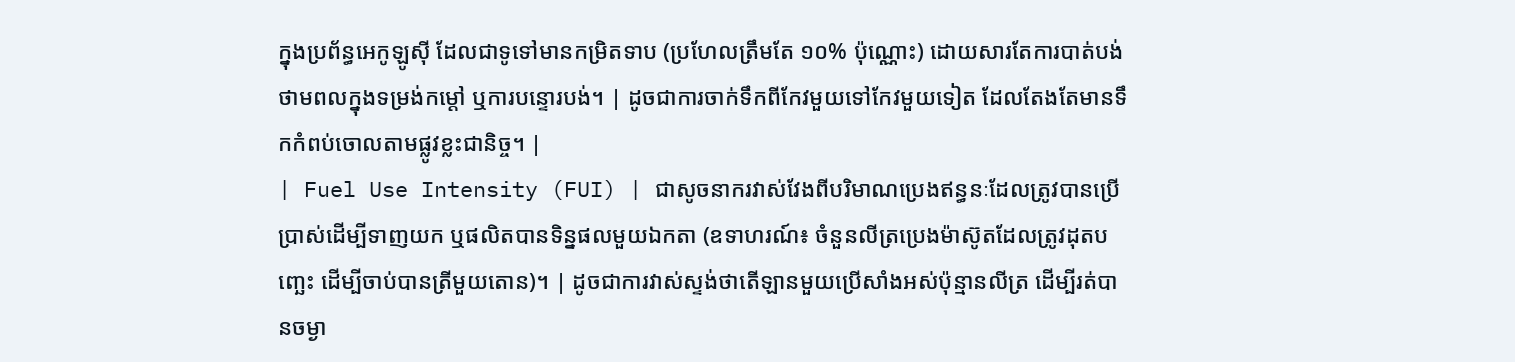ក្នុងប្រព័ន្ធអេកូឡូស៊ី ដែលជាទូទៅមានកម្រិតទាប (ប្រហែលត្រឹមតែ ១០% ប៉ុណ្ណោះ) ដោយសារតែការបាត់បង់ថាមពលក្នុងទម្រង់កម្តៅ ឬការបន្ទោរបង់។ | ដូចជាការចាក់ទឹកពីកែវមួយទៅកែវមួយទៀត ដែលតែងតែមានទឹកកំពប់ចោលតាមផ្លូវខ្លះជានិច្ច។ |
| Fuel Use Intensity (FUI) | ជាសូចនាករវាស់វែងពីបរិមាណប្រេងឥន្ធនៈដែលត្រូវបានប្រើប្រាស់ដើម្បីទាញយក ឬផលិតបានទិន្នផលមួយឯកតា (ឧទាហរណ៍៖ ចំនួនលីត្រប្រេងម៉ាស៊ូតដែលត្រូវដុតបញ្ឆេះ ដើម្បីចាប់បានត្រីមួយតោន)។ | ដូចជាការវាស់ស្ទង់ថាតើឡានមួយប្រើសាំងអស់ប៉ុន្មានលីត្រ ដើម្បីរត់បានចម្ងា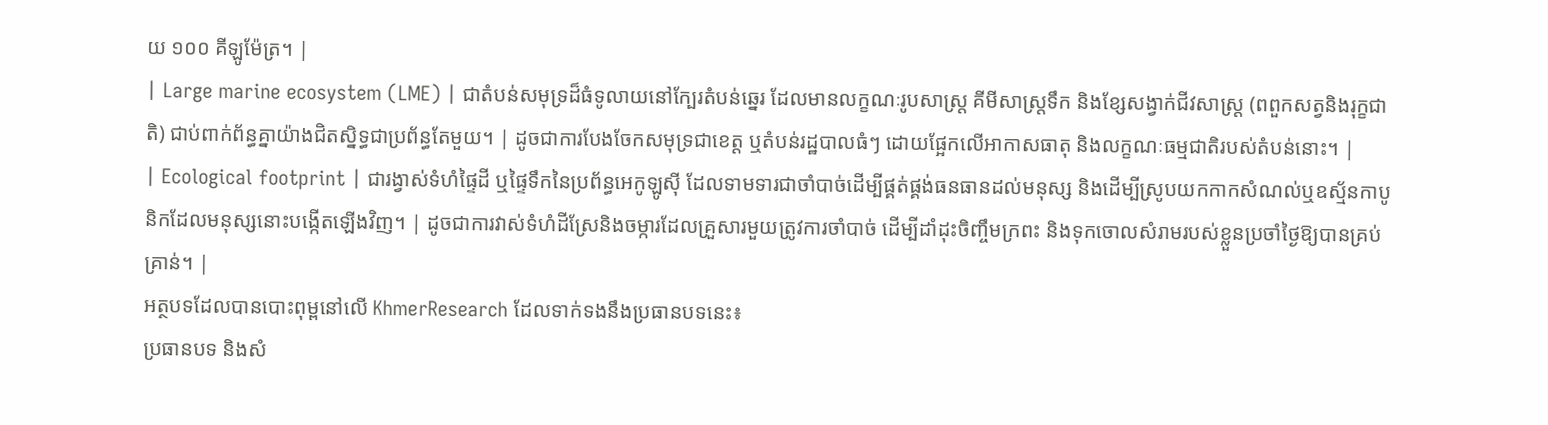យ ១០០ គីឡូម៉ែត្រ។ |
| Large marine ecosystem (LME) | ជាតំបន់សមុទ្រដ៏ធំទូលាយនៅក្បែរតំបន់ឆ្នេរ ដែលមានលក្ខណៈរូបសាស្ត្រ គីមីសាស្ត្រទឹក និងខ្សែសង្វាក់ជីវសាស្ត្រ (ពពួកសត្វនិងរុក្ខជាតិ) ជាប់ពាក់ព័ន្ធគ្នាយ៉ាងជិតស្និទ្ធជាប្រព័ន្ធតែមួយ។ | ដូចជាការបែងចែកសមុទ្រជាខេត្ត ឬតំបន់រដ្ឋបាលធំៗ ដោយផ្អែកលើអាកាសធាតុ និងលក្ខណៈធម្មជាតិរបស់តំបន់នោះ។ |
| Ecological footprint | ជារង្វាស់ទំហំផ្ទៃដី ឬផ្ទៃទឹកនៃប្រព័ន្ធអេកូឡូស៊ី ដែលទាមទារជាចាំបាច់ដើម្បីផ្គត់ផ្គង់ធនធានដល់មនុស្ស និងដើម្បីស្រូបយកកាកសំណល់ឬឧស្ម័នកាបូនិកដែលមនុស្សនោះបង្កើតឡើងវិញ។ | ដូចជាការវាស់ទំហំដីស្រែនិងចម្ការដែលគ្រួសារមួយត្រូវការចាំបាច់ ដើម្បីដាំដុះចិញ្ចឹមក្រពះ និងទុកចោលសំរាមរបស់ខ្លួនប្រចាំថ្ងៃឱ្យបានគ្រប់គ្រាន់។ |
អត្ថបទដែលបានបោះពុម្ពនៅលើ KhmerResearch ដែលទាក់ទងនឹងប្រធានបទនេះ៖
ប្រធានបទ និងសំ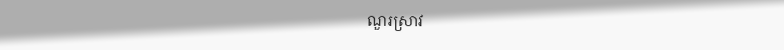ណួរស្រាវ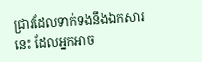ជ្រាវដែលទាក់ទងនឹងឯកសារនេះ ដែលអ្នកអាច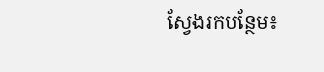ស្វែងរកបន្ថែម៖